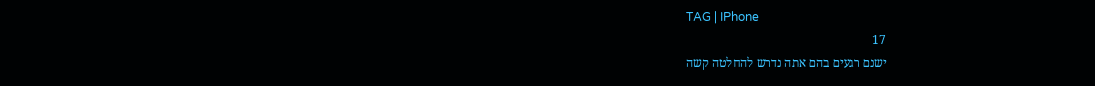TAG | IPhone
17
ישנם רגעים בהם אתה נדרש להחלטה קשה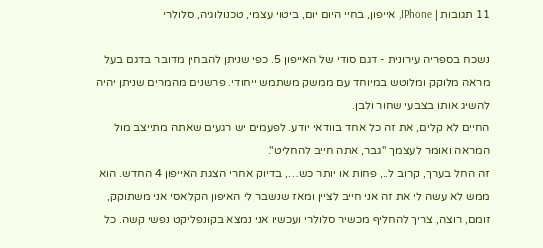11 תגובות | IPhone, אייפון, בחיי היום יום, ביטוי עצמי, טכנולוגיה, סלולרי

נשכח בספריה עירונית - דגם סודי של האייפון 5. כפי שניתן להבחין מדובר בדגם בעל מראה מלוקק ומלוטש במיוחד עם ממשק משתמש ייחודי. פרשנים מהמרים שניתן יהיה להשיג אותו בצבעי שחור ולבן.
החיים לא קלים, את זה כל אחד בוודאי יודע. לפעמים יש רגעים שאתה מתייצב מול המראה ואומר לעצמך "גבר, אתה חייב להחליט".
זה החל בערך, קרוב ל.., פחות או יותר כש…, בדיוק אחרי הצגת האייפון 4 החדש. הוא ממש לא עשה לי את זה אני חייב לציין ומאז שנשבר לי האיפון הקלאסי אני משתוקק, זומם, רוצה, צריך להחליף מכשיר סלולרי ועכשיו אני נמצא בקונפליקט נפשי קשה. כל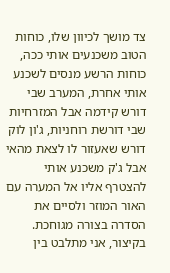צד מושך לכיוון שלו, כוחות הטוב משכנעים אותי ככה, כוחות הרשע מנסים לשכנע אותי אחרת, המערב שבי דורש קידמה אבל המזרחיות שבי דורשת רוחניות, ג'ון לוק דורש שאעזור לו לצאת מהאי אבל ג'ק משכנע אותי להצטרף אליו אל המערה עם האור המוזר ולסיים את הסדרה בצורה מגוחכת. בקיצור, אני מתלבט בין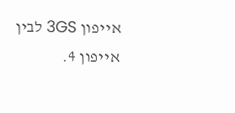אייפון 3GS לבין אייפון 4.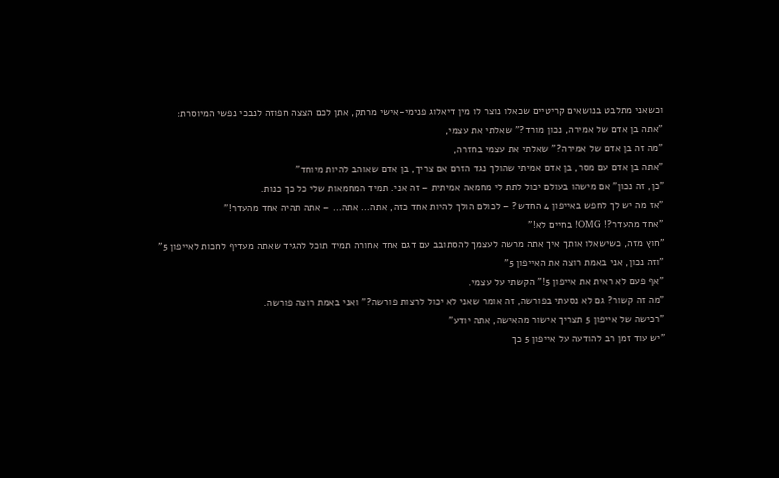וכשאני מתלבט בנושאים קריטיים שכאלו נוצר לו מין דיאלוג פנימי-אישי מרתק, אתן לכם הצצה חפוזה לנבכי נפשי המיוסרת:
"אתה בן אדם של אמירה, נכון מורד?" שאלתי את עצמי,
"מה זה בן אדם של אמירה?" שאלתי את עצמי בחזרה,
"אתה בן אדם עם מסר, בן אדם אמיתי שהולך נגד הזרם אם צריך, בן אדם שאוהב להיות מיוחד"
"כן, זה נכון" אם מישהו בעולם יכול לתת לי מחמאה אמיתית – זה אני. תמיד המחמאות שלי כל כך כנות.
"אז מה יש לך לחפש באייפון 4 החדש? – לכולם הולך להיות אחד כזה, אתה… אתה… – אתה תהיה אחד מהעדר!"
"אחד מהעדר?! OMG! בחיים לא!"
"חוץ מזה, כשישאלו אותך איך אתה מרשה לעצמך להסתובב עם דגם אחד אחורה תמיד תוכל להגיד שאתה מעדיף לחכות לאייפון 5"
"וזה נכון, אני באמת רוצה את האייפון 5"
"אף פעם לא ראית את אייפון 5!" הקשתי על עצמי.
"מה זה קשור? גם לא נסעתי בפורשה, זה אומר שאני לא יכול לרצות פורשה?" ואני באמת רוצה פורשה.
"רכישה של אייפון 5 תצריך אישור מהאישה, אתה יודע"
"יש עוד זמן רב להודעה על אייפון 5 כך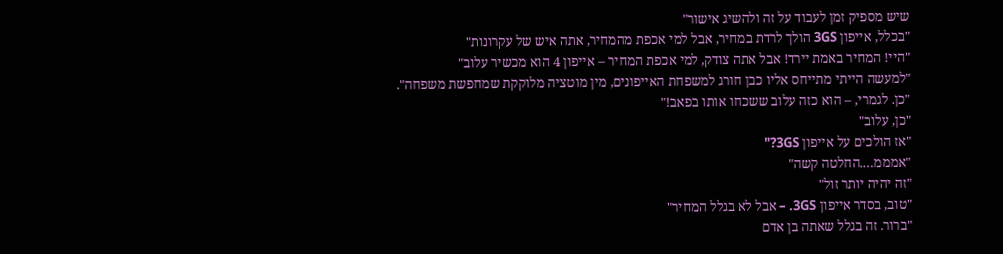שיש מספיק זמן לעבוד על זה ולהשיג אישור"
"בכלל, אייפון 3GS הולך לרדת במחיר, אבל למי אכפת מהמחיר, אתה איש של עקרונות"
"היי! המחיר באמת יירד! אבל אתה צודק, למי אכפת המחיר – אייפון 4 הוא מכשיר עלוב"
"למעשה הייתי מתייחס אליו כבן חורג למשפחת האייפונים, מין מוטציה מלוקקת שמחפשת משפחה".
"כן. לגמרי, – הוא כזה עלוב ששכחו אותו בפאב!"
"כן, עלוב"
"אז הולכים על אייפון 3GS?"
"אמממ….החלטה קשה"
"זה יהיה יותר זול"
"טוב, בסדר אייפון 3GS. – אבל לא בגלל המחיר"
"ברור. זה בגלל שאתה בן אדם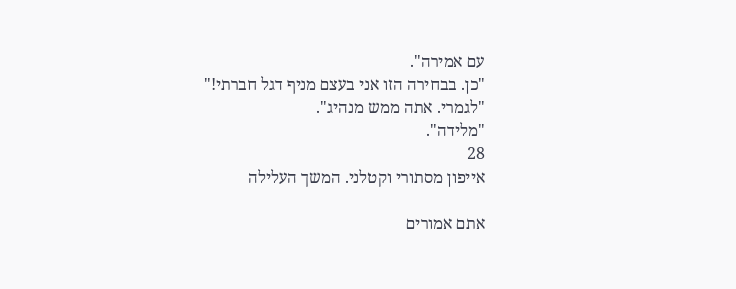עם אמירה".
"כן. בבחירה הזו אני בעצם מניף דגל חברתי!"
"לגמרי. אתה ממש מנהיג".
"מלידה".
28
אייפון מסתורי וקטלני. המשך העלילה

אתם אמורים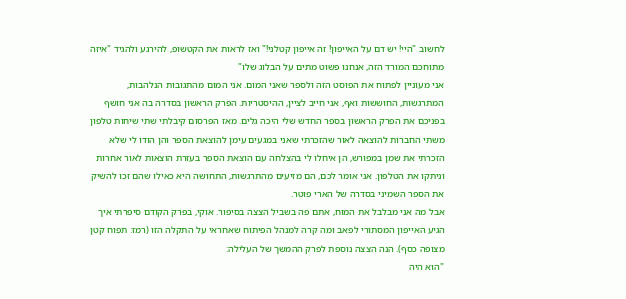לחשוב "היי! יש דם על האייפון! זה אייפון קטלני!" ואז לראות את הקטשופ, להירגע ולהגיד "איזה מתוחכם המורד הזה, אנחנו פשוט מתים על הבלוג שלו"
אני מעוניין לפתוח את הפוסט הזה ולספר שאני המום. אני המום מהתגובות הנלהבות, המתרגשות, החוששות ואף, אני חייב לציין, ההיסטריות. הפרק הראשון בסדרה בה אני חושף בפניכם את הפרק הראשון בספר החדש שלי היכה גלים. מאז הפרסום קיבלתי שתי שיחות טלפון משתי החברות להוצאה לאור שהזכרתי שאני במגעים עימן להוצאת הספר והן הודו לי שלא הזכרתי את שמן במפורש, הן איחלו לי בהצלחה עם הוצאת הספר בעזרת הוצאות לאור אחרות וניתקו את הטלפון. אני אומר לכם, הם מזיעים מהתרגשות, התחושה היא כאילו שהם זכו להשיק את הספר השמיני בסדרה של הארי פוטר.
אבל מה אני מבלבל את המוח, אתם פה בשביל הצצה בסיפור. אוקי, בפרק הקודם סיפרתי איך הגיע האייפון המסתורי לפאב ומה קרה למנהל הפיתוח שאחראי על התקלה הזו (רמז: תפוח קטן מצופה כסף). הנה הצצה נוספת לפרק ההמשך של העלילה:
"הוא היה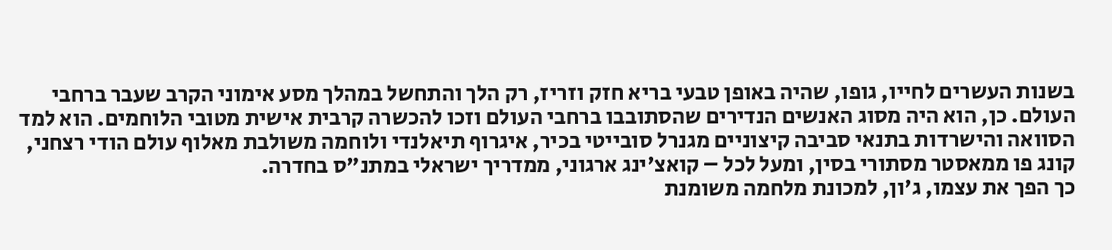בשנות העשרים לחייו, גופו, שהיה באופן טבעי בריא חזק וזריז, רק הלך והתחשל במהלך מסע אימוני הקרב שעבר ברחבי העולם. כן, הוא היה מסוג האנשים הנדירים שהסתובבו ברחבי העולם וזכו להכשרה קרבית אישית מטובי הלוחמים. הוא למד הסוואה והישרדות בתנאי סביבה קיצוניים מגנרל סובייטי בכיר, איגרוף תיאלנדי ולוחמה משולבת מאלוף עולם הודי רצחני, קונג פו ממאסטר מסתורי בסין, ומעל לכל – קואצ'ינג ארגוני, ממדריך ישראלי במתנ"ס בחדרה.
כך הפך את עצמו, ג'ון, למכונת מלחמה משומנת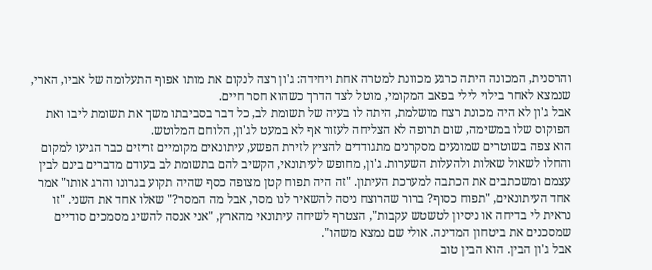והרסנית, המכונה היתה כרגע מכוונת למטרה אחת ויחידה: ג'ון רצה לנקום את מותו אפוף התעלומה של אביו, הארי, שנמצא לאחר בילוי לילי בפאב המקומי, מוטל לצד הדרך כשהוא חסר חיים.
אבל ג'ון לא היה מכונת רצח מושלמת, היתה לו בעיה של תשומת לב, כל דבר בסביבתו משך את תשומת ליבו ואת הפוקוס שלו במשימה, שום תרופה לא הצליחה לעזור אף לא במעט לג'ון, הלוחם המלוטש.
הוא צפה בשוטרים שמונעים מסקרנים מתגודדים להציץ לזירת הפשע, עיתונאים מקומיים זריזים כבר הגיעו למקום והחלו לשאול שאלות ולהעלות השערות. ג'ון, מחופש לעיתונאי, הקשיב להם בתשומת לב בעודם מדברים בינם לבין עצמם ומשכתבים את הכתבה למערכת העיתון. "זה היה תפוח קטן מצופה כסף שהיה תקוע בגרונו והרג אותו" אמר אחד העיתונאים, "תפוח כסוף? ברור שהרוצח ניסה להשאיר לנו מסר, אבל מה המסר?" שאלו אחד את השני. "זו נראית לי בדיחה או ניסיון לטשטש עקבות", הצטרף לשיחה עיתונאי מהארץ, "אני אנסה להשיג מסמכים סודיים שמסכנים את ביטחון המדינה. אולי שם נמצא משהו".
אבל ג'ון הבין. הוא הבין טוב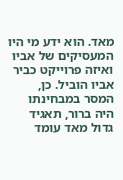מאד. הוא ידע מי היו המעסיקים של אביו ואיזה פרוייקט כביר אביו הוביל. כן, המסר במבחינתו היה ברור, תאגיד גדול מאד עומד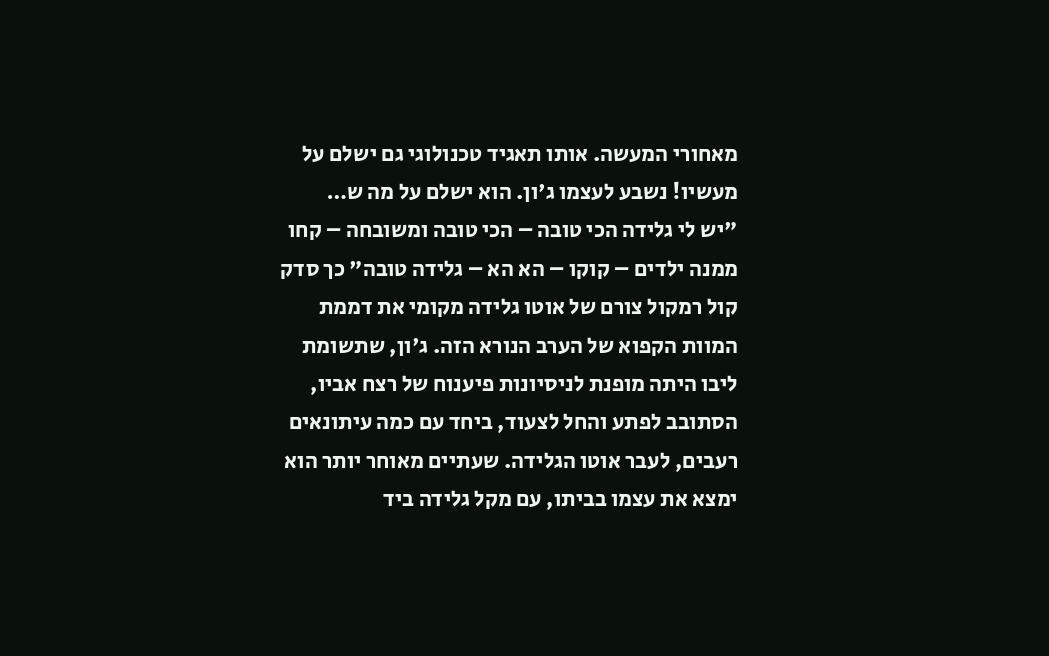מאחורי המעשה. אותו תאגיד טכנולוגי גם ישלם על מעשיו! נשבע לעצמו ג'ון. הוא ישלם על מה ש…
"יש לי גלידה הכי טובה – הכי טובה ומשובחה – קחו ממנה ילדים – קוקו – הא הא – גלידה טובה" כך סדק קול רמקול צורם של אוטו גלידה מקומי את דממת המוות הקפוא של הערב הנורא הזה. ג'ון, שתשומת ליבו היתה מופנת לניסיונות פיענוח של רצח אביו, הסתובב לפתע והחל לצעוד, ביחד עם כמה עיתונאים רעבים, לעבר אוטו הגלידה. שעתיים מאוחר יותר הוא ימצא את עצמו בביתו, עם מקל גלידה ביד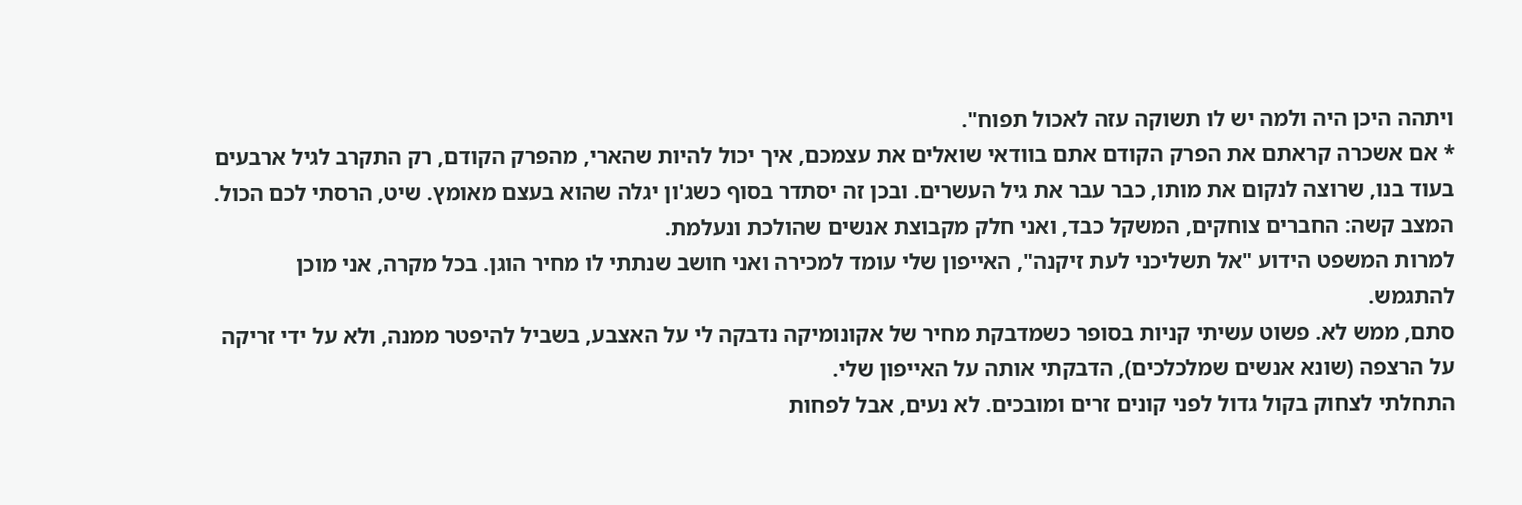ויתהה היכן היה ולמה יש לו תשוקה עזה לאכול תפוח".
* אם אשכרה קראתם את הפרק הקודם אתם בוודאי שואלים את עצמכם, איך יכול להיות שהארי, מהפרק הקודם, רק התקרב לגיל ארבעים בעוד בנו, שרוצה לנקום את מותו, כבר עבר את גיל העשרים. ובכן זה יסתדר בסוף כשג'ון יגלה שהוא בעצם מאומץ. שיט, הרסתי לכם הכול.
המצב קשה: החברים צוחקים, המשקל כבד, ואני חלק מקבוצת אנשים שהולכת ונעלמת.
למרות המשפט הידוע "אל תשליכני לעת זיקנה", האייפון שלי עומד למכירה ואני חושב שנתתי לו מחיר הוגן. בכל מקרה, אני מוכן להתגמש.
סתם, ממש לא. פשוט עשיתי קניות בסופר כשמדבקת מחיר של אקונומיקה נדבקה לי על האצבע, בשביל להיפטר ממנה, ולא על ידי זריקה על הרצפה (שונא אנשים שמלכלכים), הדבקתי אותה על האייפון שלי.
התחלתי לצחוק בקול גדול לפני קונים זרים ומובכים. לא נעים, אבל לפחות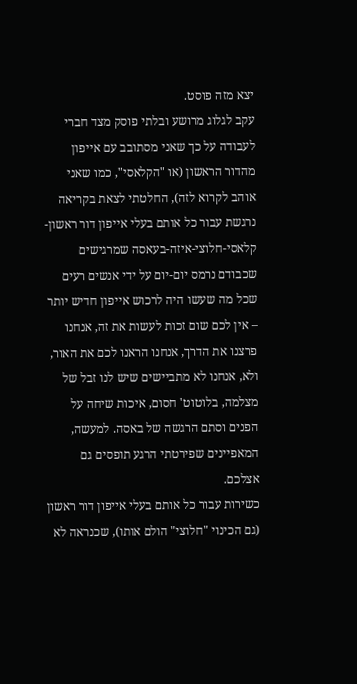יצא מזה פוסט.
עקב לגלוג מרושע ובלתי פוסק מצד חברי לעבודה על כך שאני מסתובב עם אייפון מהדור הראשון (או "הקלאסי", כמו שאני אוהב לקרוא לזה), החלטתי לצאת בקריאה נרגשת עבור כל אותם בעלי אייפון דור ראשון-קלאסי-חלוצי-איזה-בעאסה שמרגישים שכבודם נרמס יום-יום על ידי אנשים רעים שכל מה שעשו היה לרכוש אייפון חדיש יותר – אין לכם שום זכות לעשות את זה, אנחנו פרצנו את הדרך, אנחנו הראנו לכם את האור, ולא, אנחנו לא מתביישים שיש לנו זבל של מצלמה, בלוטוט' חסום, איכות שיחה על הפנים וסתם הרגשה של באסה. למעשה, המאפיינים שפירטתי הרגע תופסים גם אצלכם.
כשירות עבור כל אותם בעלי אייפון דור ראשון (גם הכינוי "חלוצי" הולם אותו), שכנראה לא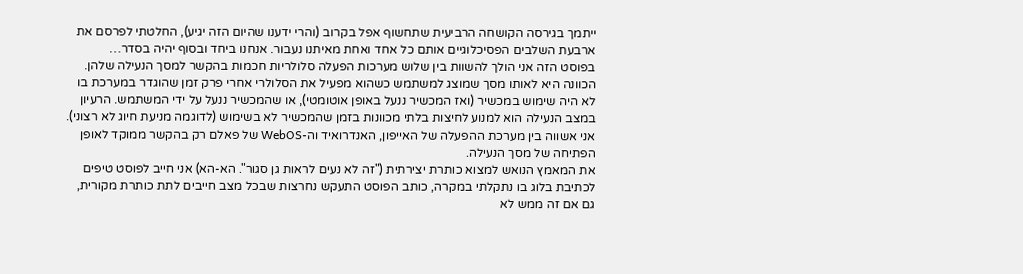ייתמך בגירסה הקושחה הרביעית שתחשוף אפל בקרוב (והרי ידענו שהיום הזה יגיע), החלטתי לפרסם את ארבעת השלבים הפסיכלוגיים אותם כל אחד ואחת מאיתנו נעבור. אנחנו ביחד ובסוף יהיה בסדר…
בפוסט הזה אני הולך להשוות בין שלוש מערכות הפעלה סלולריות חכמות בהקשר למסך הנעילה שלהן. הכוונה היא לאותו מסך שמוצג למשתמש כשהוא מפעיל את הסלולרי אחרי פרק זמן שהוגדר במערכת בו לא היה שימוש במכשיר (ואז המכשיר ננעל באופן אוטומטי), או שהמכשיר ננעל על ידי המשתמש. הרעיון במצב הנעילה הוא למנוע לחיצות בלתי מכוונות בזמן שהמכשיר לא בשימוש (לדוגמה מניעת חיוג לא רצוני). אני אשווה בין מערכת ההפעלה של האייפון, האנדרואיד וה-WebOS של פאלם רק בהקשר ממוקד לאופן הפתיחה של מסך הנעילה.
את המאמץ הנואש למצוא כותרת יצירתית ("זה לא נעים לראות גן סגור". הא-הא) אני חייב לפוסט טיפים לכתיבת בלוג בו נתקלתי במקרה, כותב הפוסט התעקש נחרצות שבכל מצב חייבים לתת כותרת מקורית, גם אם זה ממש לא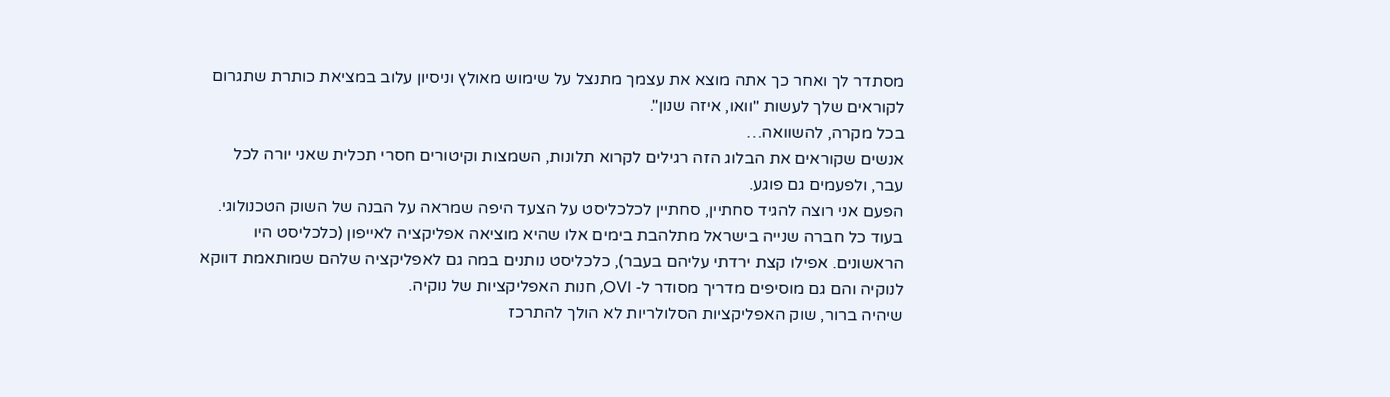מסתדר לך ואחר כך אתה מוצא את עצמך מתנצל על שימוש מאולץ וניסיון עלוב במציאת כותרת שתגרום לקוראים שלך לעשות "וואו, איזה שנון".
בכל מקרה, להשוואה…
אנשים שקוראים את הבלוג הזה רגילים לקרוא תלונות, השמצות וקיטורים חסרי תכלית שאני יורה לכל עבר, ולפעמים גם פוגע.
הפעם אני רוצה להגיד סחתיין, סחתיין לכלכליסט על הצעד היפה שמראה על הבנה של השוק הטכנולוגי.
בעוד כל חברה שנייה בישראל מתלהבת בימים אלו שהיא מוציאה אפליקציה לאייפון (כלכליסט היו הראשונים. אפילו קצת ירדתי עליהם בעבר), כלכליסט נותנים במה גם לאפליקציה שלהם שמותאמת דווקא לנוקיה והם גם מוסיפים מדריך מסודר ל- OVI, חנות האפליקציות של נוקיה.
שיהיה ברור, שוק האפליקציות הסלולריות לא הולך להתרכז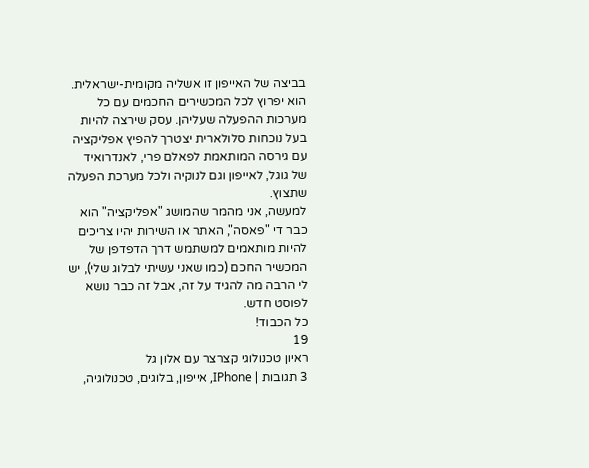בביצה של האייפון זו אשליה מקומית-ישראלית. הוא יפרוץ לכל המכשירים החכמים עם כל מערכות ההפעלה שעליהן. עסק שירצה להיות בעל נוכחות סלולארית יצטרך להפיץ אפליקציה עם גירסה המותאמת לפאלם פרי, לאנדרואיד של גוגל, לאייפון וגם לנוקיה ולכל מערכת הפעלה שתצוץ.
למעשה, אני מהמר שהמושג "אפליקציה" הוא כבר די "פאסה", האתר או השירות יהיו צריכים להיות מותאמים למשתמש דרך הדפדפן של המכשיר החכם (כמו שאני עשיתי לבלוג שלי), יש לי הרבה מה להגיד על זה, אבל זה כבר נושא לפוסט חדש.
כל הכבוד!
19
ראיון טכנולוגי קצרצר עם אלון גל
3 תגובות | IPhone, אייפון, בלוגים, טכנולוגיה,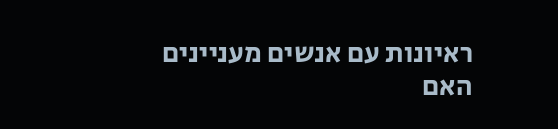ראיונות עם אנשים מעניינים
האם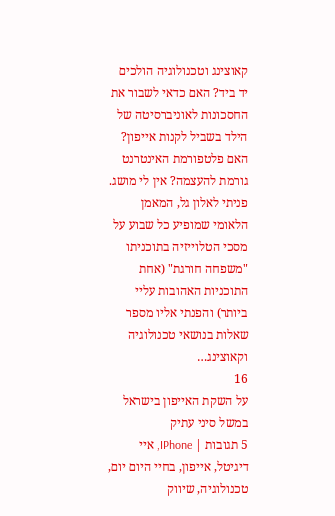קאוצינג וטכנולוגיה הולכים יד ביד? האם כדאי לשבור את החסכונות לאוניברסיטה של הילד בשביל לקנות אייפון? האם פלטפורמת האינטרנט גורמת להעצמה? אין לי מושג. פניתי לאלון גל, המאמן הלאומי שמופיע כל שבוע על מסכי הטלוייזיה בתוכניתו "משפחה חורגת" (אחת התוכניות האהובות עליי ביותר) והפנתי אליו מספר שאלות בנושאי טכנולוגיה וקאוצינג…
16
על השקת האייפון בישראל במשל סיני עתיק
5 תגובות | IPhone, איי דיגיטל, אייפון, בחיי היום יום, טכנולוגיה, שיווק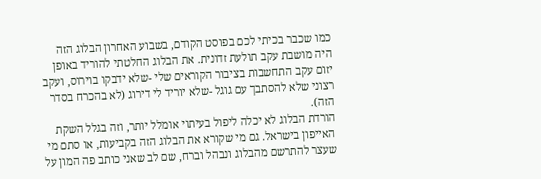כמו שכבר בכיתי לכם בפוסט הקודם, בשבוע האחרון הבלוג הזה היה מושבת עקב תולעת זדונית. את הבלוג החלטתי להוריד באופן יזום עקב התחשבות בציבור הקוראים שלי -שלא ידבקו בוירוס, ועקב רצוני שלא להסתבך עם גוגל -שלא יוריד לי דירוג (לא בהכרח בסדר הזה).
הורדת הבלוג לא יכלה ליפול בעיתוי אומלל יותר, וזה בגלל השקת האייפון בישראל. גם מי שקורא את הבלוג הזה בקביעות, או סתם מי שעצר להתרשם מהבלוג ונבהל וברח, שם לב שאני כותב פה המון על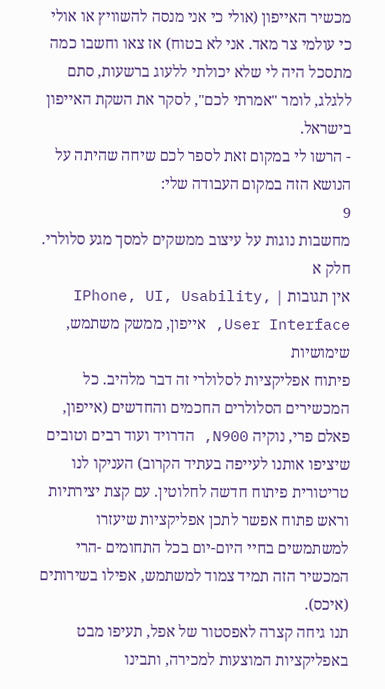מכשיר האייפון (אולי כי אני מנסה להשוויץ או אולי כי עולמי צר מאד. אני לא בטוח) אז צאו וחשבו כמה מתסכל היה לי שלא יכולתי ללעוג ברשעות, סתם ללגלג, לומר "אמרתי לכם", לסקר את השקת האייפון בישראל.
- הרשו לי במקום זאת לספר לכם שיחה שהיתה על הנושא הזה במקום העבודה שלי:
9
מחשבות נוגות על עיצוב ממשקים למסך מגע סלולרי. חלק א
אין תגובות | IPhone, UI, Usability, User Interface, אייפון, ממשק משתמש, שימושיות
פיתוח אפליקציות לסלולרי זה דבר מלהיב. כל המכשירים הסלולרים החכמים והחדשים (אייפון, פאלם פרי, נוקיה N900, הדרויד ועוד רבים וטובים שיציפו אותנו לעייפה בעתיד הקרוב) העניקו לנו טריטורית פיתוח חדשה לחלוטין. עם קצת יצירתיות וראש פתוח אפשר לתכן אפליקציות שיעזרו למשתמשים בחיי היום-יום בכל התחומים -הרי המכשיר הזה תמיד צמוד למשתמש, אפילו בשירותים (איכס).
תנו גיחה קצרה לאפסטור של אפל, תעיפו מבט באפליקציות המוצעות למכירה, ותבינו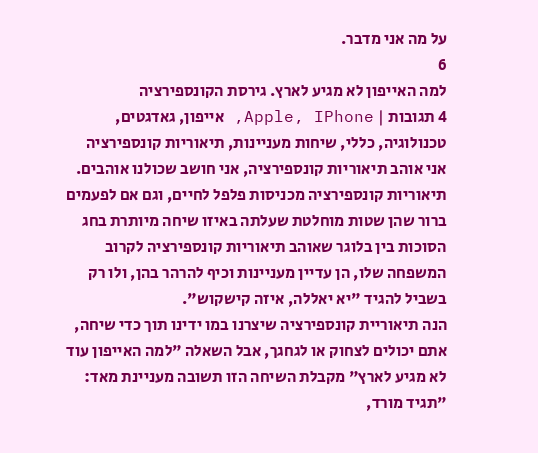על מה אני מדבר.
6
למה האייפון לא מגיע לארץ. גירסת הקונספירציה
4 תגובות | Apple, IPhone, אייפון, גאדגטים, טכנולוגיה, כללי, שיחות מעניינות, תיאוריות קונספירציה
אני אוהב תיאוריות קונספירציה, אני חושב שכולנו אוהבים. תיאוריות קונספירציה מכניסות פלפל לחיים, וגם אם לפעמים ברור שהן שטות מוחלטת שעלתה באיזו שיחה מיותרת בחג הסוכות בין בלוגר שאוהב תיאוריות קונספירציה לקרוב המשפחה שלו, הן עדיין מעניינות וכיף להרהר בהן, ולו רק בשביל להגיד "יא יאללה, איזה קישקוש".
הנה תיאוריית קונספירציה שיצרנו במו ידינו תוך כדי שיחה, אתם יכולים לצחוק או לגחגך, אבל השאלה "למה האייפון עוד לא מגיע לארץ" מקבלת השיחה הזו תשובה מעניינת מאד:
"תגיד מורד,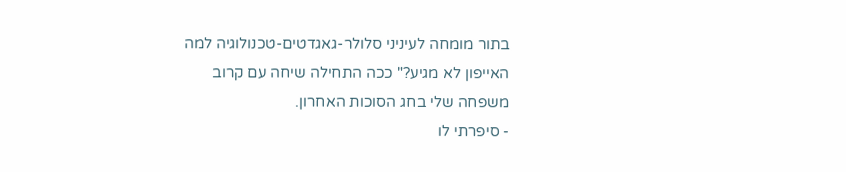בתור מומחה לעיניני סלולר-גאגדטים-טכנולוגיה למה האייפון לא מגיע?" ככה התחילה שיחה עם קרוב משפחה שלי בחג הסוכות האחרון.
- סיפרתי לו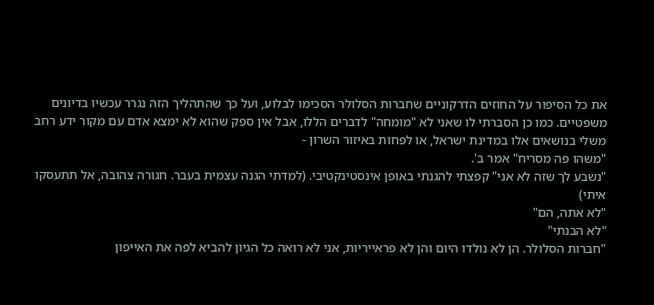את כל הסיפור על החוזים הדרקוניים שחברות הסלולר הסכימו לבלוע, ועל כך שהתהליך הזה נגרר עכשיו בדיונים משפטיים. כמו כן הסברתי לו שאני לא "מומחה" לדברים הללו, אבל אין ספק שהוא לא ימצא אדם עם מקור ידע רחב משלי בנושאים אלו במדינת ישראל, או לפחות באיזור השרון -
"משהו פה מסריח" אמר ב'.
"נשבע לך שזה לא אני" קפצתי להגנתי באופן אינסטינקטיבי. (למדתי הגנה עצמית בעבר. חגורה צהובה, אל תתעסקו איתי)
"לא אתה, הם"
"לא הבנתי"
"חברות הסלולר. הן לא נולדו היום והן לא פראייריות, אני לא רואה כל הגיון להביא לפה את האייפון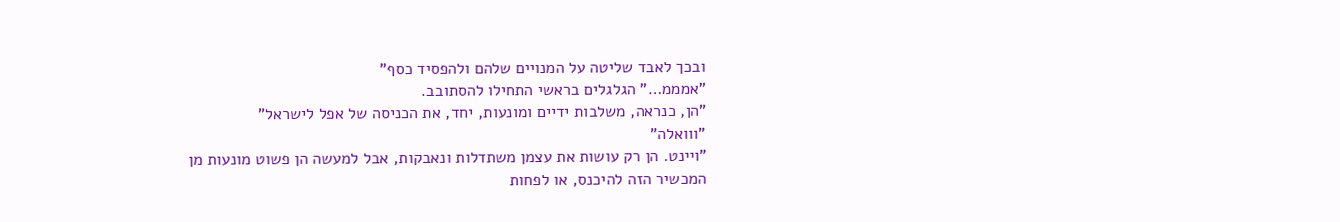ובכך לאבד שליטה על המנויים שלהם ולהפסיד כסף"
"אמממ…" הגלגלים בראשי התחילו להסתובב.
"הן, כנראה, משלבות ידיים ומונעות, יחד, את הכניסה של אפל לישראל"
"ווואלה"
"ויינט. הן רק עושות את עצמן משתדלות ונאבקות, אבל למעשה הן פשוט מונעות מן המכשיר הזה להיכנס, או לפחות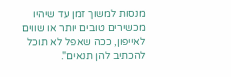מנסות למשוך זמן עד שיהיו מכשירים טובים יותר או שווים לאייפון, ככה שאפל לא תוכל להכתיב להן תנאים".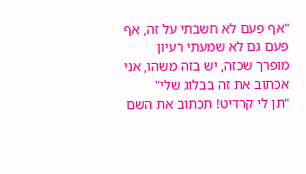"אף פעם לא חשבתי על זה, אף פעם גם לא שמעתי רעיון מופרך שכזה, יש בזה משהו, אני אכתוב את זה בבלוג שלי"
"תן לי קרדיט! תכתוב את השם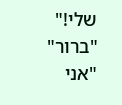שלי!"
"ברור"
"אני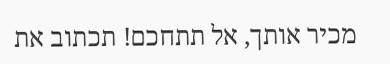מכיר אותך, אל תתחכם! תכתוב את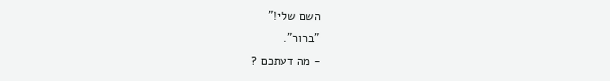השם שלי!"
"ברור".
- מה דעתכם ?